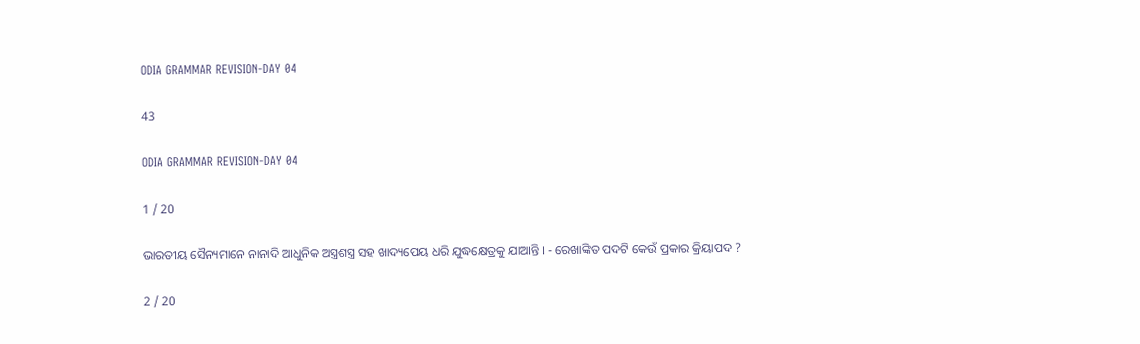ODIA GRAMMAR REVISION-DAY 04

43

ODIA GRAMMAR REVISION-DAY 04

1 / 20

ଭାରତୀୟ ସୈନ୍ୟମାନେ ନାନାଦି ଆଧୁନିକ ଅସ୍ତ୍ରଶସ୍ତ୍ର ସହ ଖାଦ୍ୟପେୟ ଧରି ଯୁଦ୍ଧକ୍ଷେତ୍ରକୁ ଯାଆନ୍ତି । - ରେଖାଙ୍କିତ ପଦଟି କେଉଁ ପ୍ରକାର କ୍ରିୟାପଦ ?

2 / 20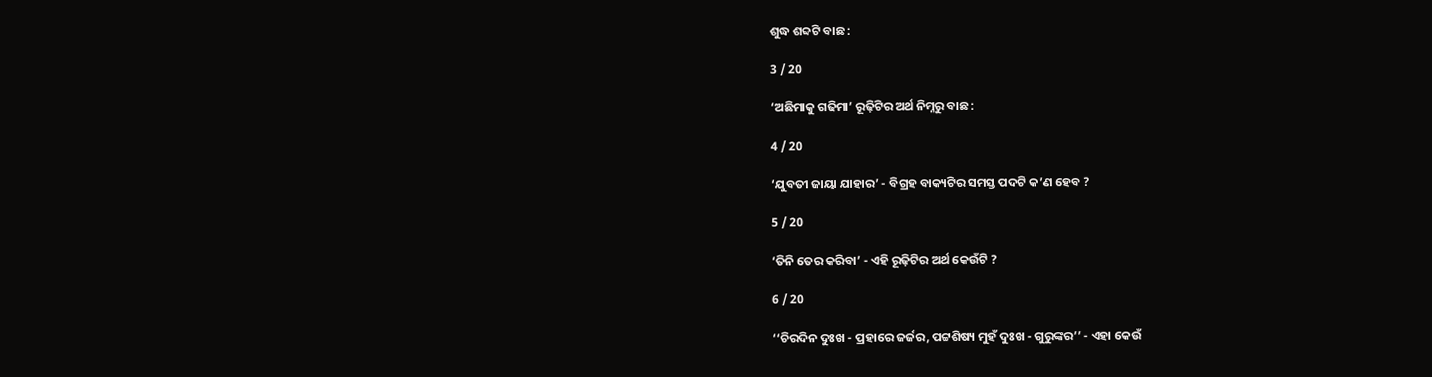ଶୁଦ୍ଧ ଶବ୍ଦଟି ବାଛ :

3 / 20

‘ଅଛିମାକୁ ଗଢିମା’ ରୂଢ଼ିଟିର ଅର୍ଥ ନିମ୍ନରୁ ବାଛ :

4 / 20

‘ଯୁବତୀ ଜାୟା ଯାହାର’ - ବିଗ୍ରହ ବାକ୍ୟଟିର ସମସ୍ତ ପଦଟି କ’ଣ ହେବ ?

5 / 20

‘ତିନି ତେର କରିବା’ - ଏହି ରୂଢ଼ିଟିର ଅର୍ଥ କେଉଁଟି ?

6 / 20

‘‘ଚିରଦିନ ଦୁଃଖ - ପ୍ରହାରେ ଜର୍ଜର, ପଟ୍ଟଶିଷ୍ୟ ମୁହଁ ଦୁଃଖ - ଗୁରୁଙ୍କର’’ - ଏହା କେଉଁ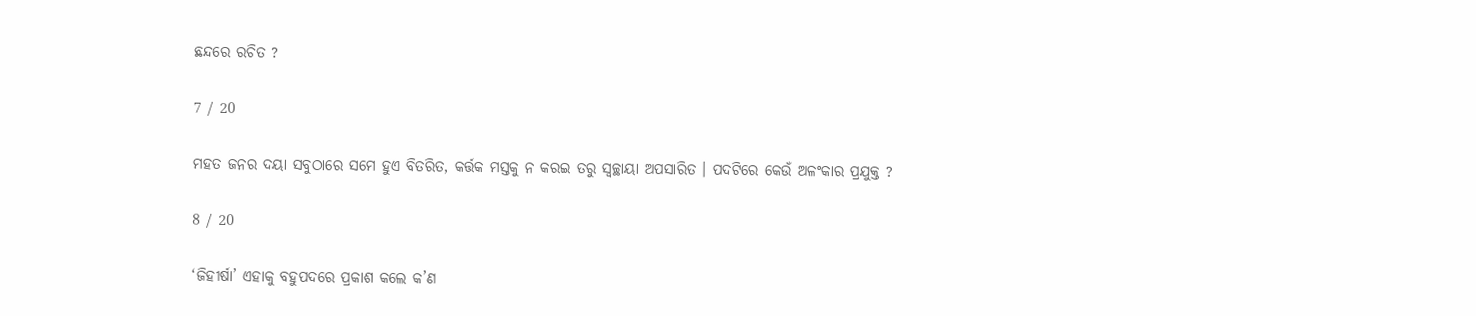ଛନ୍ଦରେ ରଚିତ ?

7 / 20

ମହତ ଜନର ଦୟା ସବୁଠାରେ ସମେ ହୁଏ ବିତରିତ, କର୍ତ୍ତକ ମସ୍ତକୁ ନ କରଇ ତରୁ ସ୍ଵଚ୍ଛାୟା ଅପସାରିତ । ପଦଟିରେ କେଉଁ ଅଳଂକାର ପ୍ରଯୁକ୍ତ ?

8 / 20

‘ଜିହୀର୍ଷା’ ଏହାକୁ ବହୁପଦରେ ପ୍ରକାଶ କଲେ କ’ଣ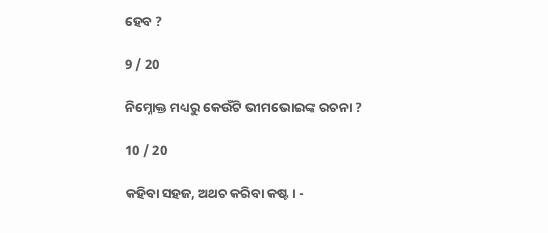ହେବ ?

9 / 20

ନିମ୍ନୋକ୍ତ ମଧ୍ୟରୁ କେଉଁଟି ଭୀମଭୋଇଙ୍କ ରଚନା ?

10 / 20

କହିବା ସହଜ, ଅଥଚ କରିବା କଷ୍ଟ । -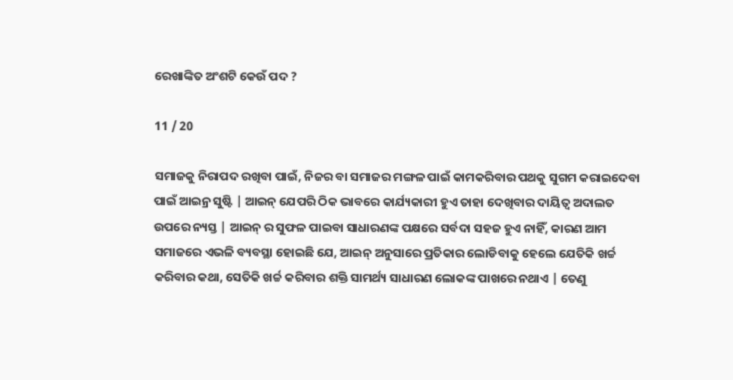ରେଖାଙ୍କିତ ଅଂଶଟି କେଉଁ ପଦ ?

11 / 20

ସମାଜକୁ ନିରାପଦ ରଖିବା ପାଇଁ, ନିଜର ବା ସମାଜର ମଙ୍ଗଳ ପାଇଁ କାମକରିବାର ପଥକୁ ସୁଗମ କରାଇଦେବା ପାଇଁ ଆଇନ୍ର ସୁଷ୍ଟି | ଆଇନ୍ ଯେପରି ଠିକ ଭାବରେ କାର୍ଯ୍ୟକାରୀ ହୁଏ ତାହା ଦେଖିବାର ଦାୟିତ୍ୱ ଅଦାଲତ ଉପରେ ନ୍ୟସ୍ତ | ଆଇନ୍ ର ସୁଫଳ ପାଇବା ସାଧାରଣଙ୍କ ପକ୍ଷରେ ସର୍ବଦା ସହଜ ହୁଏ ନାହିଁ, କାରଣ ଆମ ସମାଜରେ ଏଭଳି ବ୍ୟବସ୍ଥା ହୋଇଛି ଯେ, ଆଇନ୍ ଅନୁସାରେ ପ୍ରତିକାର ଲୋଡିବାକୁ ହେଲେ ଯେତିକି ଖର୍ଚ୍ଚ କରିବାର କଥା, ସେତିକି ଖର୍ଚ୍ଚ କରିବାର ଶକ୍ତି ସାମର୍ଥ୍ୟ ସାଧାରଣ ଲୋକଙ୍କ ପାଖରେ ନଥାଏ | ତେଣୁ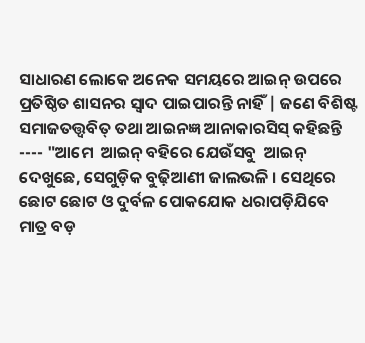ସାଧାରଣ ଲୋକେ ଅନେକ ସମୟରେ ଆଇନ୍ ଉପରେ ପ୍ରତିଷ୍ଠିତ ଶାସନର ସ୍ୱାଦ ପାଇପାରନ୍ତି ନାହିଁ | ଜଣେ ବିଶିଷ୍ଟ ସମାଜତତ୍ତ୍ୱବିତ୍ ତଥା ଆଇନଜ୍ଞ ଆନାକାରସିସ୍ କହିଛନ୍ତି ---- "ଆମେ  ଆଇନ୍ ବହିରେ ଯେଉଁସବୁ  ଆଇନ୍ ଦେଖୁଛେ, ସେଗୁଡ଼ିକ ବୁଢ଼ିଆଣୀ ଜାଲଭଳି । ସେଥିରେ ଛୋଟ ଛୋଟ ଓ ଦୁର୍ବଳ ପୋକଯୋକ ଧରାପଡ଼ିଯିବେ ମାତ୍ର ବଡ଼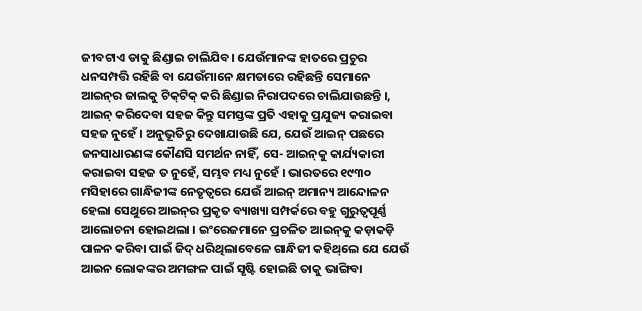ଜୀବଟାଏ ଡାକୁ ଛିଣ୍ଡାଇ ଚାଲିଯିବ। ଯେଉଁମାନଙ୍କ ହାତରେ ପ୍ରଚୁର ଧନସମ୍ପତ୍ତି ରହିଛି ବା ଯେଉଁମାନେ କ୍ଷମତାରେ ରହିଛନ୍ତି ସେମାନେ ଆଇନ୍‌ର ଜାଲକୁ ଟିକ୍‌ଟିକ୍‌ କରି ଛିଣ୍ଡାଇ ନିରାପଦରେ ଚାଲିଯାଉଛନ୍ତି ।, ଆଇନ୍‌ କରିଦେବା ସହଜ କିନ୍ତୁ ସମସ୍ତଙ୍କ ପ୍ରତି ଏହାକୁ ପ୍ରଯୁଜ୍ୟ କରାଇବା ସହଜ ନୁହେଁ । ଅନୁଭୂତିରୁ ଦେଖାଯାଉଛି ଯେ, ଯେଉଁ ଆଇନ୍‌ ପଛରେ ଜନସାଧାରଣଙ୍କ କୌଣସି ସମର୍ଥନ ନାହିଁ, ସେ- ଆଇନ୍‌କୁ କାର୍ଯ୍ୟକାରୀ କରାଇବା ସହଜ ତ ନୁହେଁ, ସମ୍ଭବ ମଧ୍ୟ ନୁହେଁ । ଭାରତରେ ୧୯୩୦ ମସିହାରେ ଗାନ୍ଧିଜୀଙ୍କ ନେତୃତ୍ଵରେ ଯେଉଁ ଆଇନ୍‌ ଅମାନ୍ୟ ଆନ୍ଦୋଳନ ହେଲା ସେଥୁରେ ଆଇନ୍‌ର ପ୍ରକୃତ ବ୍ୟାଖ୍ୟା ସମ୍ପର୍କରେ ବହୁ ଗୁରୁତ୍ଵପୂର୍ଣ୍ଣ ଆଲୋଚନା ହୋଇଥଲା । ଇଂରେଜମାନେ ପ୍ରଚଳିତ ଆଇନ୍‌କୁ କଡ଼ାକଡ଼ି ପାଳନ କରିବା ପାଇଁ ଜିଦ୍‌ ଧରିଥିଲାବେଳେ ଗାନ୍ଧିଜୀ କହିଥ୍‌ଲେ ଯେ ଯେଉଁ ଆଇନ ଲୋକଙ୍କର ଅମଙ୍ଗଳ ପାଇଁ ସୃଷ୍ଟି ହୋଇଛି ତାକୁ ଭାଙ୍ଗିବା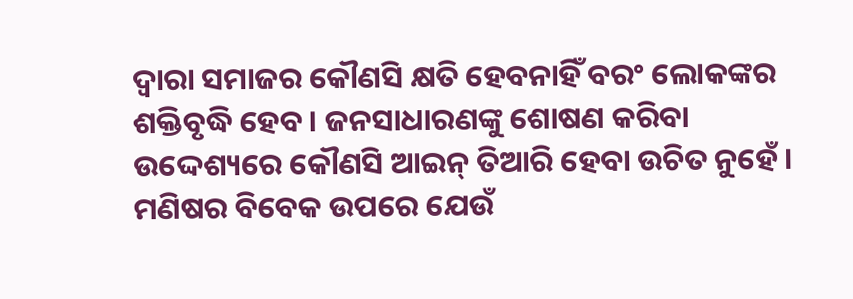ଦ୍ଵାରା ସମାଜର କୌଣସି କ୍ଷତି ହେବନାହିଁ ବରଂ ଲୋକଙ୍କର ଶକ୍ତିବୃଦ୍ଧି ହେବ । ଜନସାଧାରଣଙ୍କୁ ଶୋଷଣ କରିବା ଉଦ୍ଦେଶ୍ୟରେ କୌଣସି ଆଇନ୍‌ ତିଆରି ହେବା ଉଚିତ ନୁହେଁ । ମଣିଷର ବିବେକ ଉପରେ ଯେଉଁ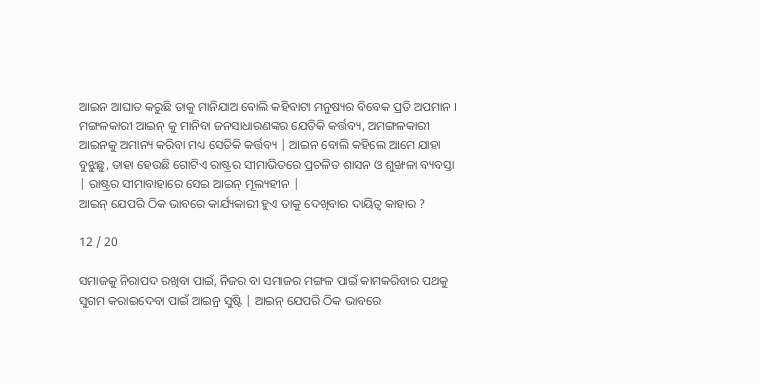ଆଇନ ଆଘାତ କରୁଛି ତାକୁ ମାନିଯାଅ ବୋଲି କହିବାଟା ମନୁଷ୍ୟର ବିବେକ ପ୍ରତି ଅପମାନ । ମଙ୍ଗଳକାରୀ ଆଇନ୍‌ କୁ ମାନିବା ଜନସାଧାରଣଙ୍କର ଯେତିକି କର୍ତ୍ତବ୍ୟ, ଅମଙ୍ଗଳକାରୀ ଆଇନକୁ ଅମାନ୍ୟ କରିବା ମଧ୍ୟ ସେତିକି କର୍ତ୍ତବ୍ୟ | ଆଇନ ବୋଲି କହିଲେ ଆମେ ଯାହା ବୁଝୁଛୁ, ତାହା ହେଉଛି ଗୋଟିଏ ରାଷ୍ଟ୍ରର ସୀମାଭିତରେ ପ୍ରଚଳିତ ଶାସନ ଓ ଶୁଙ୍ଖଳା ବ୍ୟବସ୍ତା | ରାଷ୍ଟ୍ରର ସୀମାବାହାରେ ସେଇ ଆଇନ୍‌ ମୂଲ୍ୟହୀନ |
ଆଇନ୍‌ ଯେପରି ଠିକ ଭାବରେ କାର୍ଯ୍ୟକାରୀ ହୁଏ ତାକୁ ଦେଖିବାର ଦାୟିତ୍ୱ କାହାର ?

12 / 20

ସମାଜକୁ ନିରାପଦ ରଖିବା ପାଇଁ, ନିଜର ବା ସମାଜର ମଙ୍ଗଳ ପାଇଁ କାମକରିବାର ପଥକୁ ସୁଗମ କରାଇଦେବା ପାଇଁ ଆଇନ୍ର ସୁଷ୍ଟି | ଆଇନ୍ ଯେପରି ଠିକ ଭାବରେ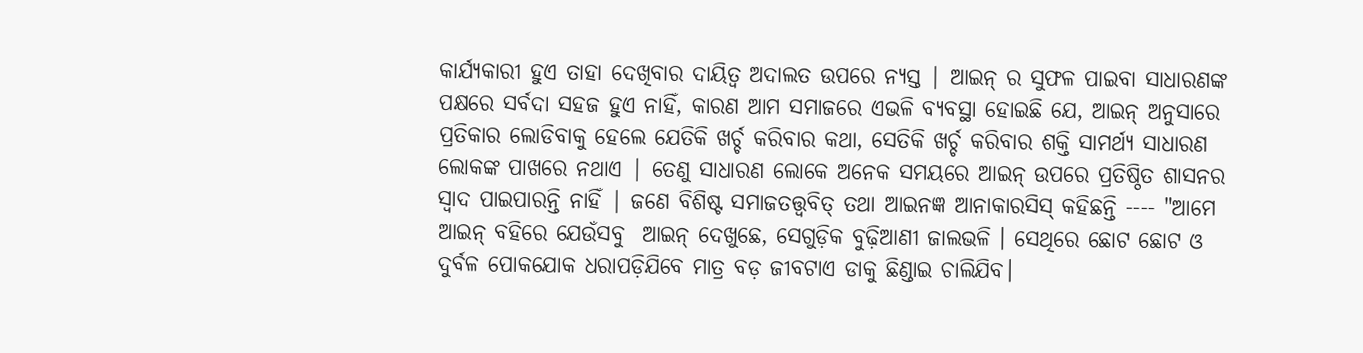କାର୍ଯ୍ୟକାରୀ ହୁଏ ତାହା ଦେଖିବାର ଦାୟିତ୍ୱ ଅଦାଲତ ଉପରେ ନ୍ୟସ୍ତ | ଆଇନ୍ ର ସୁଫଳ ପାଇବା ସାଧାରଣଙ୍କ ପକ୍ଷରେ ସର୍ବଦା ସହଜ ହୁଏ ନାହିଁ, କାରଣ ଆମ ସମାଜରେ ଏଭଳି ବ୍ୟବସ୍ଥା ହୋଇଛି ଯେ, ଆଇନ୍ ଅନୁସାରେ ପ୍ରତିକାର ଲୋଡିବାକୁ ହେଲେ ଯେତିକି ଖର୍ଚ୍ଚ କରିବାର କଥା, ସେତିକି ଖର୍ଚ୍ଚ କରିବାର ଶକ୍ତି ସାମର୍ଥ୍ୟ ସାଧାରଣ ଲୋକଙ୍କ ପାଖରେ ନଥାଏ | ତେଣୁ ସାଧାରଣ ଲୋକେ ଅନେକ ସମୟରେ ଆଇନ୍ ଉପରେ ପ୍ରତିଷ୍ଠିତ ଶାସନର ସ୍ୱାଦ ପାଇପାରନ୍ତି ନାହିଁ | ଜଣେ ବିଶିଷ୍ଟ ସମାଜତତ୍ତ୍ୱବିତ୍ ତଥା ଆଇନଜ୍ଞ ଆନାକାରସିସ୍ କହିଛନ୍ତି ---- "ଆମେ  ଆଇନ୍ ବହିରେ ଯେଉଁସବୁ  ଆଇନ୍ ଦେଖୁଛେ, ସେଗୁଡ଼ିକ ବୁଢ଼ିଆଣୀ ଜାଲଭଳି । ସେଥିରେ ଛୋଟ ଛୋଟ ଓ ଦୁର୍ବଳ ପୋକଯୋକ ଧରାପଡ଼ିଯିବେ ମାତ୍ର ବଡ଼ ଜୀବଟାଏ ଡାକୁ ଛିଣ୍ଡାଇ ଚାଲିଯିବ।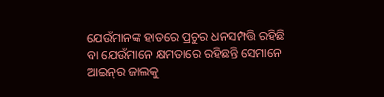ଯେଉଁମାନଙ୍କ ହାତରେ ପ୍ରଚୁର ଧନସମ୍ପତ୍ତି ରହିଛି ବା ଯେଉଁମାନେ କ୍ଷମତାରେ ରହିଛନ୍ତି ସେମାନେ ଆଇନ୍‌ର ଜାଲକୁ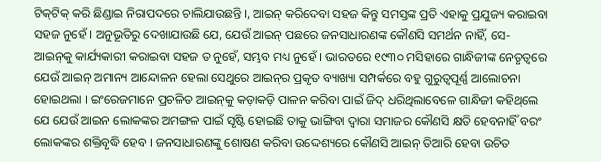ଟିକ୍‌ଟିକ୍‌ କରି ଛିଣ୍ଡାଇ ନିରାପଦରେ ଚାଲିଯାଉଛନ୍ତି ।, ଆଇନ୍‌ କରିଦେବା ସହଜ କିନ୍ତୁ ସମସ୍ତଙ୍କ ପ୍ରତି ଏହାକୁ ପ୍ରଯୁଜ୍ୟ କରାଇବା ସହଜ ନୁହେଁ । ଅନୁଭୂତିରୁ ଦେଖାଯାଉଛି ଯେ, ଯେଉଁ ଆଇନ୍‌ ପଛରେ ଜନସାଧାରଣଙ୍କ କୌଣସି ସମର୍ଥନ ନାହିଁ, ସେ- ଆଇନ୍‌କୁ କାର୍ଯ୍ୟକାରୀ କରାଇବା ସହଜ ତ ନୁହେଁ, ସମ୍ଭବ ମଧ୍ୟ ନୁହେଁ । ଭାରତରେ ୧୯୩୦ ମସିହାରେ ଗାନ୍ଧିଜୀଙ୍କ ନେତୃତ୍ଵରେ ଯେଉଁ ଆଇନ୍‌ ଅମାନ୍ୟ ଆନ୍ଦୋଳନ ହେଲା ସେଥୁରେ ଆଇନ୍‌ର ପ୍ରକୃତ ବ୍ୟାଖ୍ୟା ସମ୍ପର୍କରେ ବହୁ ଗୁରୁତ୍ଵପୂର୍ଣ୍ଣ ଆଲୋଚନା ହୋଇଥଲା । ଇଂରେଜମାନେ ପ୍ରଚଳିତ ଆଇନ୍‌କୁ କଡ଼ାକଡ଼ି ପାଳନ କରିବା ପାଇଁ ଜିଦ୍‌ ଧରିଥିଲାବେଳେ ଗାନ୍ଧିଜୀ କହିଥ୍‌ଲେ ଯେ ଯେଉଁ ଆଇନ ଲୋକଙ୍କର ଅମଙ୍ଗଳ ପାଇଁ ସୃଷ୍ଟି ହୋଇଛି ତାକୁ ଭାଙ୍ଗିବା ଦ୍ଵାରା ସମାଜର କୌଣସି କ୍ଷତି ହେବନାହିଁ ବରଂ ଲୋକଙ୍କର ଶକ୍ତିବୃଦ୍ଧି ହେବ । ଜନସାଧାରଣଙ୍କୁ ଶୋଷଣ କରିବା ଉଦ୍ଦେଶ୍ୟରେ କୌଣସି ଆଇନ୍‌ ତିଆରି ହେବା ଉଚିତ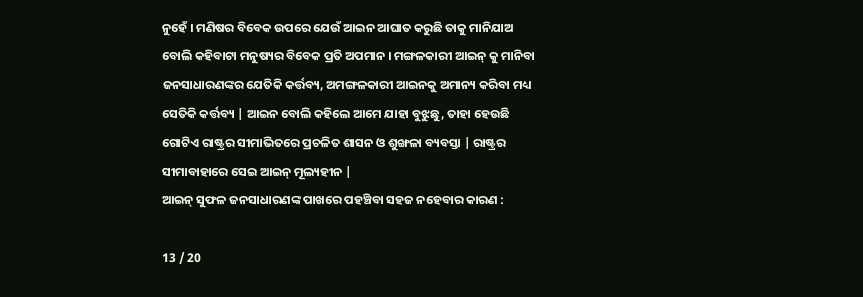ନୁହେଁ । ମଣିଷର ବିବେକ ଉପରେ ଯେଉଁ ଆଇନ ଆଘାତ କରୁଛି ତାକୁ ମାନିଯାଅ ବୋଲି କହିବାଟା ମନୁଷ୍ୟର ବିବେକ ପ୍ରତି ଅପମାନ । ମଙ୍ଗଳକାରୀ ଆଇନ୍‌ କୁ ମାନିବା ଜନସାଧାରଣଙ୍କର ଯେତିକି କର୍ତ୍ତବ୍ୟ, ଅମଙ୍ଗଳକାରୀ ଆଇନକୁ ଅମାନ୍ୟ କରିବା ମଧ୍ୟ ସେତିକି କର୍ତ୍ତବ୍ୟ | ଆଇନ ବୋଲି କହିଲେ ଆମେ ଯାହା ବୁଝୁଛୁ, ତାହା ହେଉଛି ଗୋଟିଏ ରାଷ୍ଟ୍ରର ସୀମାଭିତରେ ପ୍ରଚଳିତ ଶାସନ ଓ ଶୁଙ୍ଖଳା ବ୍ୟବସ୍ତା | ରାଷ୍ଟ୍ରର ସୀମାବାହାରେ ସେଇ ଆଇନ୍‌ ମୂଲ୍ୟହୀନ |
ଆଇନ୍‌ ସୁଫଳ ଜନସାଧାରଣଙ୍କ ପାଖରେ ପହଞ୍ଚିବା ସହଜ ନହେବାର କାରଣ :

13 / 20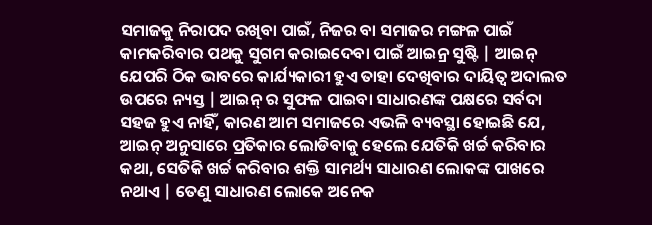ସମାଜକୁ ନିରାପଦ ରଖିବା ପାଇଁ, ନିଜର ବା ସମାଜର ମଙ୍ଗଳ ପାଇଁ କାମକରିବାର ପଥକୁ ସୁଗମ କରାଇଦେବା ପାଇଁ ଆଇନ୍ର ସୁଷ୍ଟି | ଆଇନ୍ ଯେପରି ଠିକ ଭାବରେ କାର୍ଯ୍ୟକାରୀ ହୁଏ ତାହା ଦେଖିବାର ଦାୟିତ୍ୱ ଅଦାଲତ ଉପରେ ନ୍ୟସ୍ତ | ଆଇନ୍ ର ସୁଫଳ ପାଇବା ସାଧାରଣଙ୍କ ପକ୍ଷରେ ସର୍ବଦା ସହଜ ହୁଏ ନାହିଁ, କାରଣ ଆମ ସମାଜରେ ଏଭଳି ବ୍ୟବସ୍ଥା ହୋଇଛି ଯେ, ଆଇନ୍ ଅନୁସାରେ ପ୍ରତିକାର ଲୋଡିବାକୁ ହେଲେ ଯେତିକି ଖର୍ଚ୍ଚ କରିବାର କଥା, ସେତିକି ଖର୍ଚ୍ଚ କରିବାର ଶକ୍ତି ସାମର୍ଥ୍ୟ ସାଧାରଣ ଲୋକଙ୍କ ପାଖରେ ନଥାଏ | ତେଣୁ ସାଧାରଣ ଲୋକେ ଅନେକ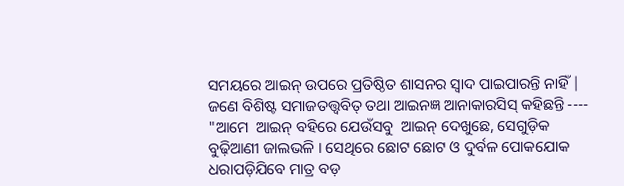ସମୟରେ ଆଇନ୍ ଉପରେ ପ୍ରତିଷ୍ଠିତ ଶାସନର ସ୍ୱାଦ ପାଇପାରନ୍ତି ନାହିଁ | ଜଣେ ବିଶିଷ୍ଟ ସମାଜତତ୍ତ୍ୱବିତ୍ ତଥା ଆଇନଜ୍ଞ ଆନାକାରସିସ୍ କହିଛନ୍ତି ---- "ଆମେ  ଆଇନ୍ ବହିରେ ଯେଉଁସବୁ  ଆଇନ୍ ଦେଖୁଛେ, ସେଗୁଡ଼ିକ ବୁଢ଼ିଆଣୀ ଜାଲଭଳି । ସେଥିରେ ଛୋଟ ଛୋଟ ଓ ଦୁର୍ବଳ ପୋକଯୋକ ଧରାପଡ଼ିଯିବେ ମାତ୍ର ବଡ଼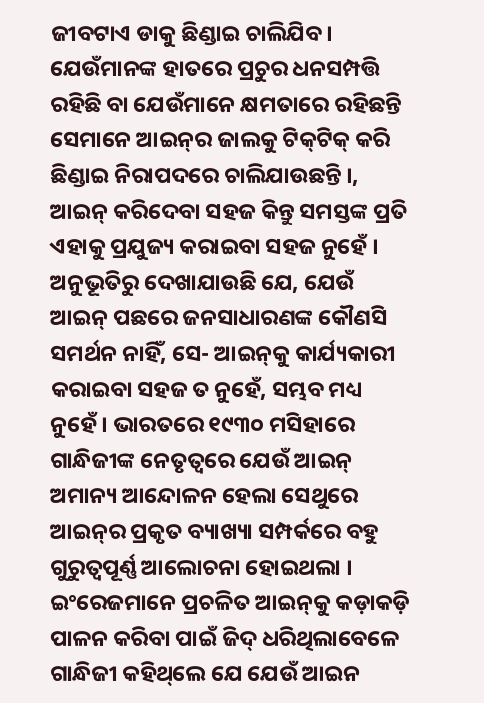ଜୀବଟାଏ ଡାକୁ ଛିଣ୍ଡାଇ ଚାଲିଯିବ। ଯେଉଁମାନଙ୍କ ହାତରେ ପ୍ରଚୁର ଧନସମ୍ପତ୍ତି ରହିଛି ବା ଯେଉଁମାନେ କ୍ଷମତାରେ ରହିଛନ୍ତି ସେମାନେ ଆଇନ୍‌ର ଜାଲକୁ ଟିକ୍‌ଟିକ୍‌ କରି ଛିଣ୍ଡାଇ ନିରାପଦରେ ଚାଲିଯାଉଛନ୍ତି ।, ଆଇନ୍‌ କରିଦେବା ସହଜ କିନ୍ତୁ ସମସ୍ତଙ୍କ ପ୍ରତି ଏହାକୁ ପ୍ରଯୁଜ୍ୟ କରାଇବା ସହଜ ନୁହେଁ । ଅନୁଭୂତିରୁ ଦେଖାଯାଉଛି ଯେ, ଯେଉଁ ଆଇନ୍‌ ପଛରେ ଜନସାଧାରଣଙ୍କ କୌଣସି ସମର୍ଥନ ନାହିଁ, ସେ- ଆଇନ୍‌କୁ କାର୍ଯ୍ୟକାରୀ କରାଇବା ସହଜ ତ ନୁହେଁ, ସମ୍ଭବ ମଧ୍ୟ ନୁହେଁ । ଭାରତରେ ୧୯୩୦ ମସିହାରେ ଗାନ୍ଧିଜୀଙ୍କ ନେତୃତ୍ଵରେ ଯେଉଁ ଆଇନ୍‌ ଅମାନ୍ୟ ଆନ୍ଦୋଳନ ହେଲା ସେଥୁରେ ଆଇନ୍‌ର ପ୍ରକୃତ ବ୍ୟାଖ୍ୟା ସମ୍ପର୍କରେ ବହୁ ଗୁରୁତ୍ଵପୂର୍ଣ୍ଣ ଆଲୋଚନା ହୋଇଥଲା । ଇଂରେଜମାନେ ପ୍ରଚଳିତ ଆଇନ୍‌କୁ କଡ଼ାକଡ଼ି ପାଳନ କରିବା ପାଇଁ ଜିଦ୍‌ ଧରିଥିଲାବେଳେ ଗାନ୍ଧିଜୀ କହିଥ୍‌ଲେ ଯେ ଯେଉଁ ଆଇନ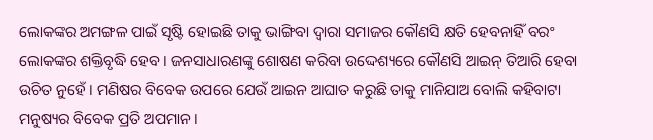ଲୋକଙ୍କର ଅମଙ୍ଗଳ ପାଇଁ ସୃଷ୍ଟି ହୋଇଛି ତାକୁ ଭାଙ୍ଗିବା ଦ୍ଵାରା ସମାଜର କୌଣସି କ୍ଷତି ହେବନାହିଁ ବରଂ ଲୋକଙ୍କର ଶକ୍ତିବୃଦ୍ଧି ହେବ । ଜନସାଧାରଣଙ୍କୁ ଶୋଷଣ କରିବା ଉଦ୍ଦେଶ୍ୟରେ କୌଣସି ଆଇନ୍‌ ତିଆରି ହେବା ଉଚିତ ନୁହେଁ । ମଣିଷର ବିବେକ ଉପରେ ଯେଉଁ ଆଇନ ଆଘାତ କରୁଛି ତାକୁ ମାନିଯାଅ ବୋଲି କହିବାଟା ମନୁଷ୍ୟର ବିବେକ ପ୍ରତି ଅପମାନ ।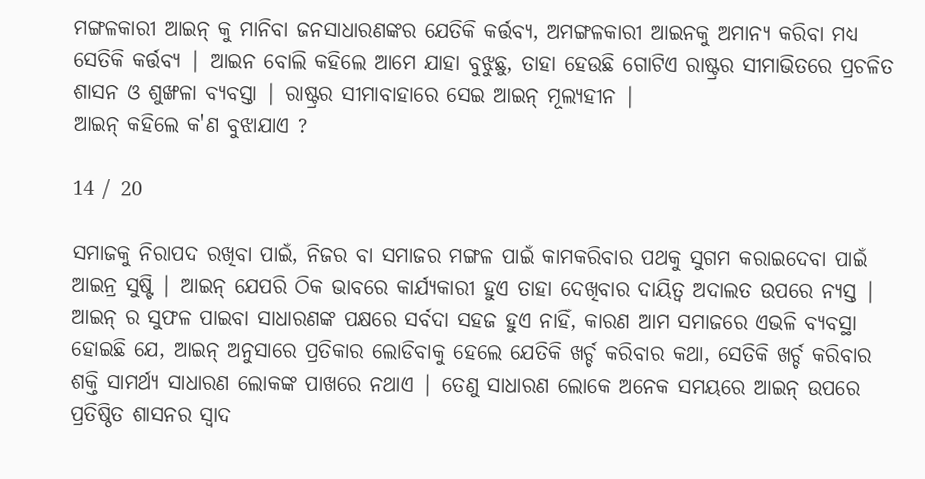ମଙ୍ଗଳକାରୀ ଆଇନ୍‌ କୁ ମାନିବା ଜନସାଧାରଣଙ୍କର ଯେତିକି କର୍ତ୍ତବ୍ୟ, ଅମଙ୍ଗଳକାରୀ ଆଇନକୁ ଅମାନ୍ୟ କରିବା ମଧ୍ୟ ସେତିକି କର୍ତ୍ତବ୍ୟ | ଆଇନ ବୋଲି କହିଲେ ଆମେ ଯାହା ବୁଝୁଛୁ, ତାହା ହେଉଛି ଗୋଟିଏ ରାଷ୍ଟ୍ରର ସୀମାଭିତରେ ପ୍ରଚଳିତ ଶାସନ ଓ ଶୁଙ୍ଖଳା ବ୍ୟବସ୍ତା | ରାଷ୍ଟ୍ରର ସୀମାବାହାରେ ସେଇ ଆଇନ୍‌ ମୂଲ୍ୟହୀନ |
ଆଇନ୍‌ କହିଲେ କ'ଣ ବୁଝାଯାଏ ?

14 / 20

ସମାଜକୁ ନିରାପଦ ରଖିବା ପାଇଁ, ନିଜର ବା ସମାଜର ମଙ୍ଗଳ ପାଇଁ କାମକରିବାର ପଥକୁ ସୁଗମ କରାଇଦେବା ପାଇଁ ଆଇନ୍ର ସୁଷ୍ଟି | ଆଇନ୍ ଯେପରି ଠିକ ଭାବରେ କାର୍ଯ୍ୟକାରୀ ହୁଏ ତାହା ଦେଖିବାର ଦାୟିତ୍ୱ ଅଦାଲତ ଉପରେ ନ୍ୟସ୍ତ | ଆଇନ୍ ର ସୁଫଳ ପାଇବା ସାଧାରଣଙ୍କ ପକ୍ଷରେ ସର୍ବଦା ସହଜ ହୁଏ ନାହିଁ, କାରଣ ଆମ ସମାଜରେ ଏଭଳି ବ୍ୟବସ୍ଥା ହୋଇଛି ଯେ, ଆଇନ୍ ଅନୁସାରେ ପ୍ରତିକାର ଲୋଡିବାକୁ ହେଲେ ଯେତିକି ଖର୍ଚ୍ଚ କରିବାର କଥା, ସେତିକି ଖର୍ଚ୍ଚ କରିବାର ଶକ୍ତି ସାମର୍ଥ୍ୟ ସାଧାରଣ ଲୋକଙ୍କ ପାଖରେ ନଥାଏ | ତେଣୁ ସାଧାରଣ ଲୋକେ ଅନେକ ସମୟରେ ଆଇନ୍ ଉପରେ ପ୍ରତିଷ୍ଠିତ ଶାସନର ସ୍ୱାଦ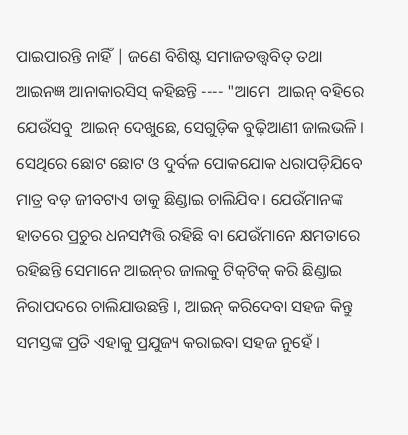ପାଇପାରନ୍ତି ନାହିଁ | ଜଣେ ବିଶିଷ୍ଟ ସମାଜତତ୍ତ୍ୱବିତ୍ ତଥା ଆଇନଜ୍ଞ ଆନାକାରସିସ୍ କହିଛନ୍ତି ---- "ଆମେ  ଆଇନ୍ ବହିରେ ଯେଉଁସବୁ  ଆଇନ୍ ଦେଖୁଛେ, ସେଗୁଡ଼ିକ ବୁଢ଼ିଆଣୀ ଜାଲଭଳି । ସେଥିରେ ଛୋଟ ଛୋଟ ଓ ଦୁର୍ବଳ ପୋକଯୋକ ଧରାପଡ଼ିଯିବେ ମାତ୍ର ବଡ଼ ଜୀବଟାଏ ଡାକୁ ଛିଣ୍ଡାଇ ଚାଲିଯିବ। ଯେଉଁମାନଙ୍କ ହାତରେ ପ୍ରଚୁର ଧନସମ୍ପତ୍ତି ରହିଛି ବା ଯେଉଁମାନେ କ୍ଷମତାରେ ରହିଛନ୍ତି ସେମାନେ ଆଇନ୍‌ର ଜାଲକୁ ଟିକ୍‌ଟିକ୍‌ କରି ଛିଣ୍ଡାଇ ନିରାପଦରେ ଚାଲିଯାଉଛନ୍ତି ।, ଆଇନ୍‌ କରିଦେବା ସହଜ କିନ୍ତୁ ସମସ୍ତଙ୍କ ପ୍ରତି ଏହାକୁ ପ୍ରଯୁଜ୍ୟ କରାଇବା ସହଜ ନୁହେଁ ।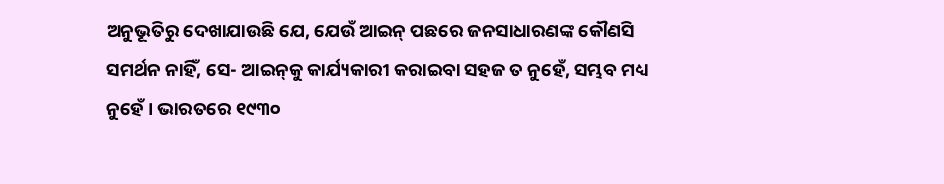ଅନୁଭୂତିରୁ ଦେଖାଯାଉଛି ଯେ, ଯେଉଁ ଆଇନ୍‌ ପଛରେ ଜନସାଧାରଣଙ୍କ କୌଣସି ସମର୍ଥନ ନାହିଁ, ସେ- ଆଇନ୍‌କୁ କାର୍ଯ୍ୟକାରୀ କରାଇବା ସହଜ ତ ନୁହେଁ, ସମ୍ଭବ ମଧ୍ୟ ନୁହେଁ । ଭାରତରେ ୧୯୩୦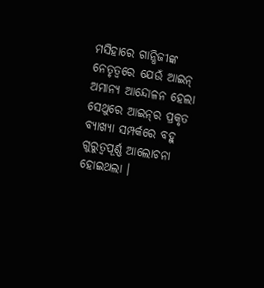ମସିହାରେ ଗାନ୍ଧିଜୀଙ୍କ ନେତୃତ୍ଵରେ ଯେଉଁ ଆଇନ୍‌ ଅମାନ୍ୟ ଆନ୍ଦୋଳନ ହେଲା ସେଥୁରେ ଆଇନ୍‌ର ପ୍ରକୃତ ବ୍ୟାଖ୍ୟା ସମ୍ପର୍କରେ ବହୁ ଗୁରୁତ୍ଵପୂର୍ଣ୍ଣ ଆଲୋଚନା ହୋଇଥଲା ।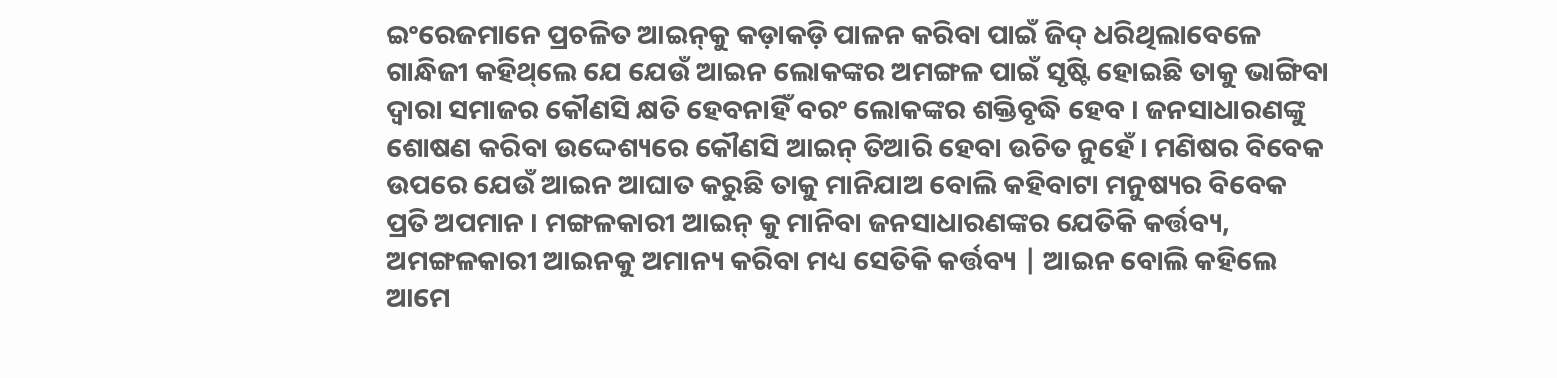ଇଂରେଜମାନେ ପ୍ରଚଳିତ ଆଇନ୍‌କୁ କଡ଼ାକଡ଼ି ପାଳନ କରିବା ପାଇଁ ଜିଦ୍‌ ଧରିଥିଲାବେଳେ ଗାନ୍ଧିଜୀ କହିଥ୍‌ଲେ ଯେ ଯେଉଁ ଆଇନ ଲୋକଙ୍କର ଅମଙ୍ଗଳ ପାଇଁ ସୃଷ୍ଟି ହୋଇଛି ତାକୁ ଭାଙ୍ଗିବା ଦ୍ଵାରା ସମାଜର କୌଣସି କ୍ଷତି ହେବନାହିଁ ବରଂ ଲୋକଙ୍କର ଶକ୍ତିବୃଦ୍ଧି ହେବ । ଜନସାଧାରଣଙ୍କୁ ଶୋଷଣ କରିବା ଉଦ୍ଦେଶ୍ୟରେ କୌଣସି ଆଇନ୍‌ ତିଆରି ହେବା ଉଚିତ ନୁହେଁ । ମଣିଷର ବିବେକ ଉପରେ ଯେଉଁ ଆଇନ ଆଘାତ କରୁଛି ତାକୁ ମାନିଯାଅ ବୋଲି କହିବାଟା ମନୁଷ୍ୟର ବିବେକ ପ୍ରତି ଅପମାନ । ମଙ୍ଗଳକାରୀ ଆଇନ୍‌ କୁ ମାନିବା ଜନସାଧାରଣଙ୍କର ଯେତିକି କର୍ତ୍ତବ୍ୟ, ଅମଙ୍ଗଳକାରୀ ଆଇନକୁ ଅମାନ୍ୟ କରିବା ମଧ୍ୟ ସେତିକି କର୍ତ୍ତବ୍ୟ | ଆଇନ ବୋଲି କହିଲେ ଆମେ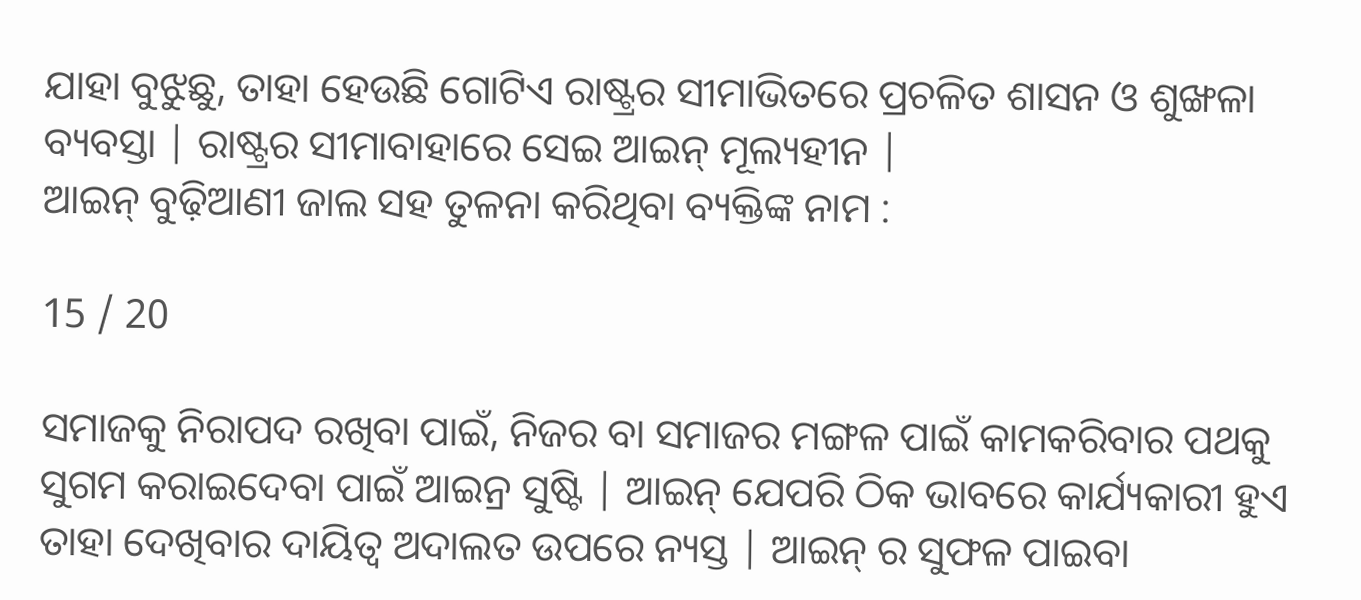ଯାହା ବୁଝୁଛୁ, ତାହା ହେଉଛି ଗୋଟିଏ ରାଷ୍ଟ୍ରର ସୀମାଭିତରେ ପ୍ରଚଳିତ ଶାସନ ଓ ଶୁଙ୍ଖଳା ବ୍ୟବସ୍ତା | ରାଷ୍ଟ୍ରର ସୀମାବାହାରେ ସେଇ ଆଇନ୍‌ ମୂଲ୍ୟହୀନ |
ଆଇନ୍‌ ବୁଢ଼ିଆଣୀ ଜାଲ ସହ ତୁଳନା କରିଥିବା ବ୍ୟକ୍ତିଙ୍କ ନାମ :

15 / 20

ସମାଜକୁ ନିରାପଦ ରଖିବା ପାଇଁ, ନିଜର ବା ସମାଜର ମଙ୍ଗଳ ପାଇଁ କାମକରିବାର ପଥକୁ ସୁଗମ କରାଇଦେବା ପାଇଁ ଆଇନ୍ର ସୁଷ୍ଟି | ଆଇନ୍ ଯେପରି ଠିକ ଭାବରେ କାର୍ଯ୍ୟକାରୀ ହୁଏ ତାହା ଦେଖିବାର ଦାୟିତ୍ୱ ଅଦାଲତ ଉପରେ ନ୍ୟସ୍ତ | ଆଇନ୍ ର ସୁଫଳ ପାଇବା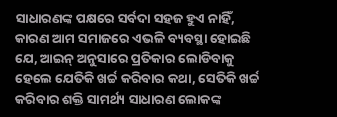ସାଧାରଣଙ୍କ ପକ୍ଷରେ ସର୍ବଦା ସହଜ ହୁଏ ନାହିଁ, କାରଣ ଆମ ସମାଜରେ ଏଭଳି ବ୍ୟବସ୍ଥା ହୋଇଛି ଯେ, ଆଇନ୍ ଅନୁସାରେ ପ୍ରତିକାର ଲୋଡିବାକୁ ହେଲେ ଯେତିକି ଖର୍ଚ୍ଚ କରିବାର କଥା, ସେତିକି ଖର୍ଚ୍ଚ କରିବାର ଶକ୍ତି ସାମର୍ଥ୍ୟ ସାଧାରଣ ଲୋକଙ୍କ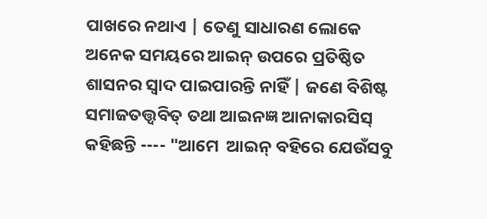ପାଖରେ ନଥାଏ | ତେଣୁ ସାଧାରଣ ଲୋକେ ଅନେକ ସମୟରେ ଆଇନ୍ ଉପରେ ପ୍ରତିଷ୍ଠିତ ଶାସନର ସ୍ୱାଦ ପାଇପାରନ୍ତି ନାହିଁ | ଜଣେ ବିଶିଷ୍ଟ ସମାଜତତ୍ତ୍ୱବିତ୍ ତଥା ଆଇନଜ୍ଞ ଆନାକାରସିସ୍ କହିଛନ୍ତି ---- "ଆମେ  ଆଇନ୍ ବହିରେ ଯେଉଁସବୁ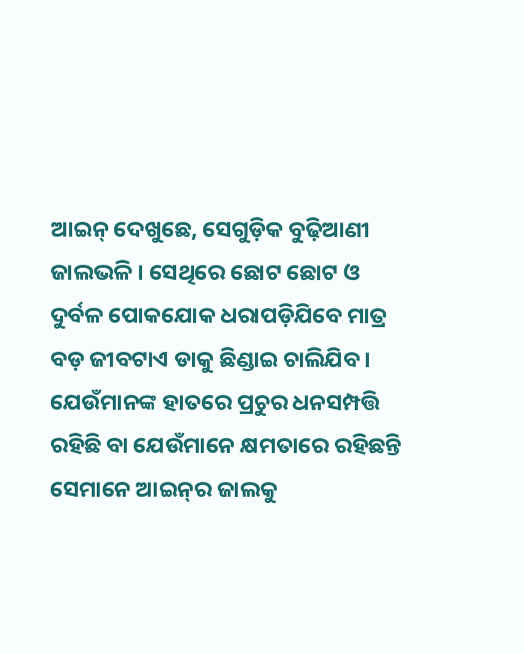ଆଇନ୍ ଦେଖୁଛେ, ସେଗୁଡ଼ିକ ବୁଢ଼ିଆଣୀ ଜାଲଭଳି । ସେଥିରେ ଛୋଟ ଛୋଟ ଓ ଦୁର୍ବଳ ପୋକଯୋକ ଧରାପଡ଼ିଯିବେ ମାତ୍ର ବଡ଼ ଜୀବଟାଏ ଡାକୁ ଛିଣ୍ଡାଇ ଚାଲିଯିବ। ଯେଉଁମାନଙ୍କ ହାତରେ ପ୍ରଚୁର ଧନସମ୍ପତ୍ତି ରହିଛି ବା ଯେଉଁମାନେ କ୍ଷମତାରେ ରହିଛନ୍ତି ସେମାନେ ଆଇନ୍‌ର ଜାଲକୁ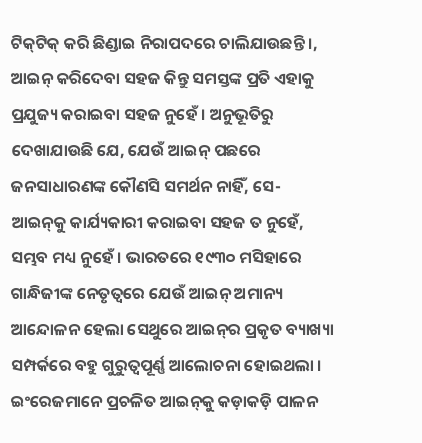ଟିକ୍‌ଟିକ୍‌ କରି ଛିଣ୍ଡାଇ ନିରାପଦରେ ଚାଲିଯାଉଛନ୍ତି ।, ଆଇନ୍‌ କରିଦେବା ସହଜ କିନ୍ତୁ ସମସ୍ତଙ୍କ ପ୍ରତି ଏହାକୁ ପ୍ରଯୁଜ୍ୟ କରାଇବା ସହଜ ନୁହେଁ । ଅନୁଭୂତିରୁ ଦେଖାଯାଉଛି ଯେ, ଯେଉଁ ଆଇନ୍‌ ପଛରେ ଜନସାଧାରଣଙ୍କ କୌଣସି ସମର୍ଥନ ନାହିଁ, ସେ- ଆଇନ୍‌କୁ କାର୍ଯ୍ୟକାରୀ କରାଇବା ସହଜ ତ ନୁହେଁ, ସମ୍ଭବ ମଧ୍ୟ ନୁହେଁ । ଭାରତରେ ୧୯୩୦ ମସିହାରେ ଗାନ୍ଧିଜୀଙ୍କ ନେତୃତ୍ଵରେ ଯେଉଁ ଆଇନ୍‌ ଅମାନ୍ୟ ଆନ୍ଦୋଳନ ହେଲା ସେଥୁରେ ଆଇନ୍‌ର ପ୍ରକୃତ ବ୍ୟାଖ୍ୟା ସମ୍ପର୍କରେ ବହୁ ଗୁରୁତ୍ଵପୂର୍ଣ୍ଣ ଆଲୋଚନା ହୋଇଥଲା । ଇଂରେଜମାନେ ପ୍ରଚଳିତ ଆଇନ୍‌କୁ କଡ଼ାକଡ଼ି ପାଳନ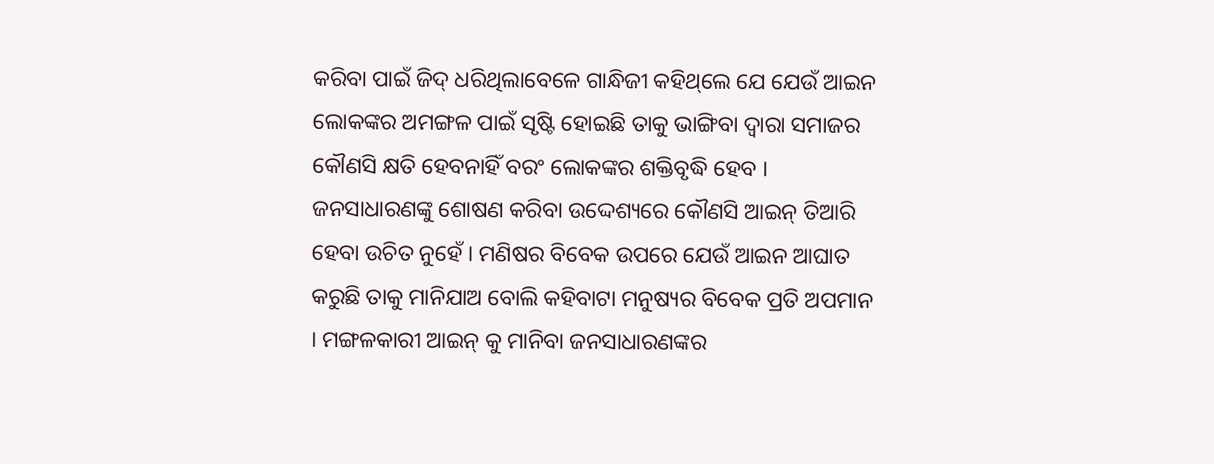କରିବା ପାଇଁ ଜିଦ୍‌ ଧରିଥିଲାବେଳେ ଗାନ୍ଧିଜୀ କହିଥ୍‌ଲେ ଯେ ଯେଉଁ ଆଇନ ଲୋକଙ୍କର ଅମଙ୍ଗଳ ପାଇଁ ସୃଷ୍ଟି ହୋଇଛି ତାକୁ ଭାଙ୍ଗିବା ଦ୍ଵାରା ସମାଜର କୌଣସି କ୍ଷତି ହେବନାହିଁ ବରଂ ଲୋକଙ୍କର ଶକ୍ତିବୃଦ୍ଧି ହେବ । ଜନସାଧାରଣଙ୍କୁ ଶୋଷଣ କରିବା ଉଦ୍ଦେଶ୍ୟରେ କୌଣସି ଆଇନ୍‌ ତିଆରି ହେବା ଉଚିତ ନୁହେଁ । ମଣିଷର ବିବେକ ଉପରେ ଯେଉଁ ଆଇନ ଆଘାତ କରୁଛି ତାକୁ ମାନିଯାଅ ବୋଲି କହିବାଟା ମନୁଷ୍ୟର ବିବେକ ପ୍ରତି ଅପମାନ । ମଙ୍ଗଳକାରୀ ଆଇନ୍‌ କୁ ମାନିବା ଜନସାଧାରଣଙ୍କର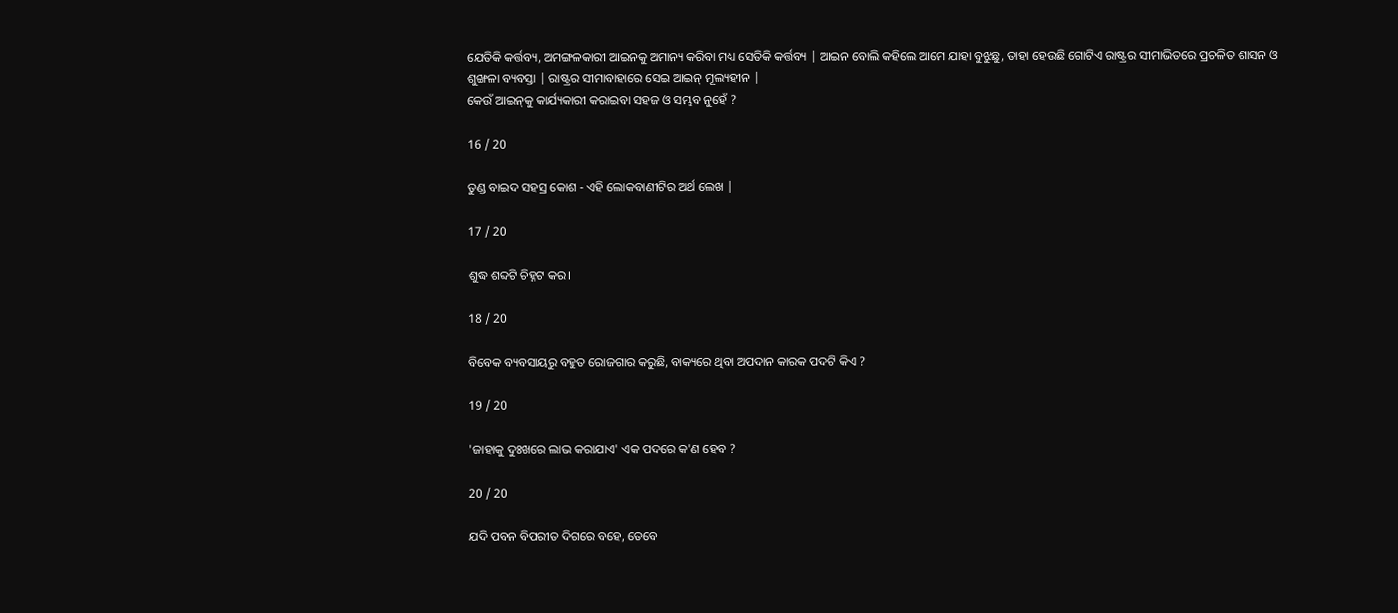ଯେତିକି କର୍ତ୍ତବ୍ୟ, ଅମଙ୍ଗଳକାରୀ ଆଇନକୁ ଅମାନ୍ୟ କରିବା ମଧ୍ୟ ସେତିକି କର୍ତ୍ତବ୍ୟ | ଆଇନ ବୋଲି କହିଲେ ଆମେ ଯାହା ବୁଝୁଛୁ, ତାହା ହେଉଛି ଗୋଟିଏ ରାଷ୍ଟ୍ରର ସୀମାଭିତରେ ପ୍ରଚଳିତ ଶାସନ ଓ ଶୁଙ୍ଖଳା ବ୍ୟବସ୍ତା | ରାଷ୍ଟ୍ରର ସୀମାବାହାରେ ସେଇ ଆଇନ୍‌ ମୂଲ୍ୟହୀନ |
କେଉଁ ଆଇନ୍‌କୁ କାର୍ଯ୍ୟକାରୀ କରାଇବା ସହଜ ଓ ସମ୍ଭବ ନୁହେଁ ?

16 / 20

ତୁଣ୍ଡ ବାଇଦ ସହସ୍ର କୋଶ - ଏହି ଲୋକବାଣୀଟିର ଅର୍ଥ ଲେଖ |

17 / 20

ଶୁଦ୍ଧ ଶବ୍ଦଟି ଚିହ୍ନଟ କର।

18 / 20

ବିବେକ ବ୍ୟବସାୟରୁ ବହୁତ ରୋଜଗାର କରୁଛି, ବାକ୍ୟରେ ଥିବା ଅପଦାନ କାରକ ପଦଟି କିଏ ?

19 / 20

'ଜାହାକୁ ଦୁଃଖରେ ଲାଭ କରାଯାଏ' ଏକ ପଦରେ କ'ଣ ହେବ ?

20 / 20

ଯଦି ପବନ ବିପରୀତ ଦିଗରେ ବହେ, ତେବେ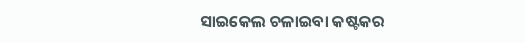ସାଇକେଲ ଚଳାଇବା କଷ୍ଟକର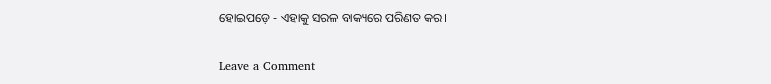ହୋଇପଡ଼େ - ଏହାକୁ ସରଳ ବାକ୍ୟରେ ପରିଣତ କର।

Leave a Comment